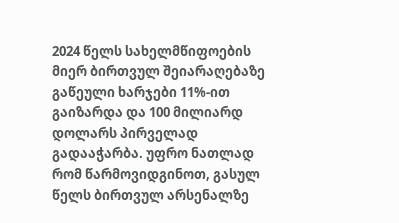2024 წელს სახელმწიფოების მიერ ბირთვულ შეიარაღებაზე გაწეული ხარჯები 11%-ით გაიზარდა და 100 მილიარდ დოლარს პირველად გადააჭარბა. უფრო ნათლად რომ წარმოვიდგინოთ, გასულ წელს ბირთვულ არსენალზე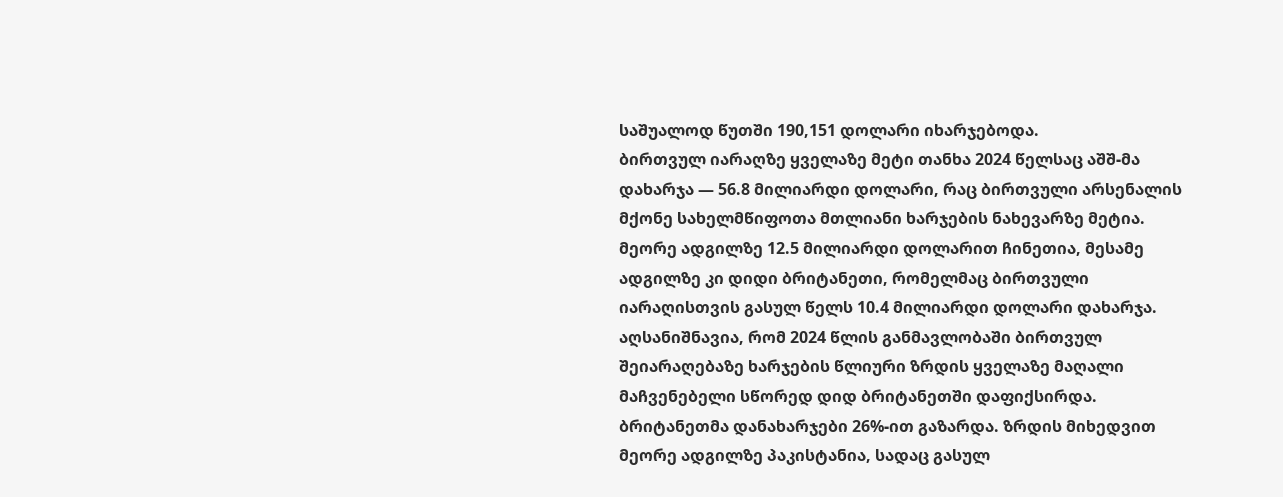საშუალოდ წუთში 190,151 დოლარი იხარჯებოდა.
ბირთვულ იარაღზე ყველაზე მეტი თანხა 2024 წელსაც აშშ-მა დახარჯა — 56.8 მილიარდი დოლარი, რაც ბირთვული არსენალის მქონე სახელმწიფოთა მთლიანი ხარჯების ნახევარზე მეტია. მეორე ადგილზე 12.5 მილიარდი დოლარით ჩინეთია, მესამე ადგილზე კი დიდი ბრიტანეთი, რომელმაც ბირთვული იარაღისთვის გასულ წელს 10.4 მილიარდი დოლარი დახარჯა.
აღსანიშნავია, რომ 2024 წლის განმავლობაში ბირთვულ შეიარაღებაზე ხარჯების წლიური ზრდის ყველაზე მაღალი მაჩვენებელი სწორედ დიდ ბრიტანეთში დაფიქსირდა. ბრიტანეთმა დანახარჯები 26%-ით გაზარდა. ზრდის მიხედვით მეორე ადგილზე პაკისტანია, სადაც გასულ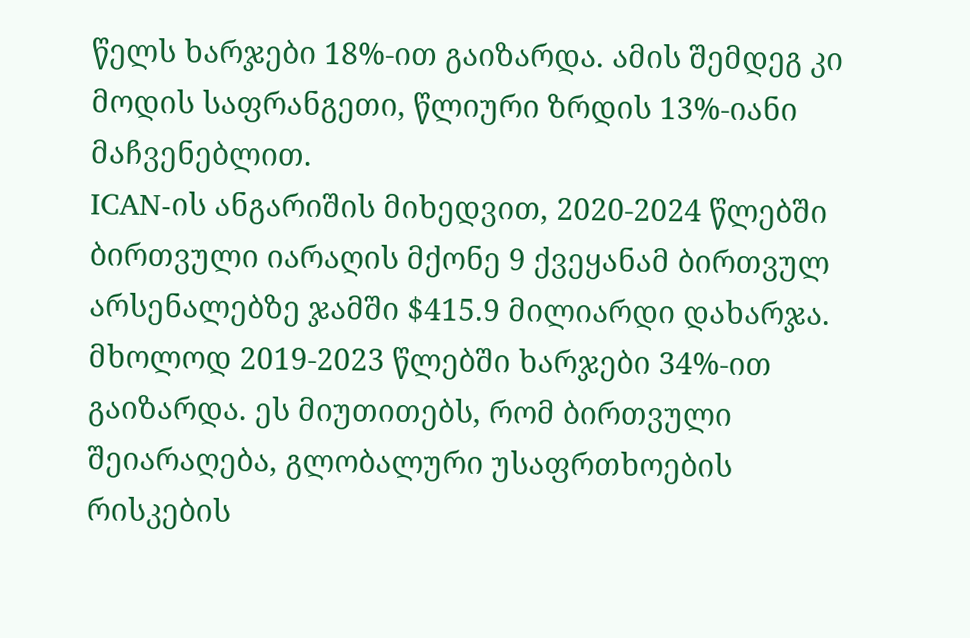წელს ხარჯები 18%-ით გაიზარდა. ამის შემდეგ კი მოდის საფრანგეთი, წლიური ზრდის 13%-იანი მაჩვენებლით.
ICAN-ის ანგარიშის მიხედვით, 2020-2024 წლებში ბირთვული იარაღის მქონე 9 ქვეყანამ ბირთვულ არსენალებზე ჯამში $415.9 მილიარდი დახარჯა. მხოლოდ 2019-2023 წლებში ხარჯები 34%-ით გაიზარდა. ეს მიუთითებს, რომ ბირთვული შეიარაღება, გლობალური უსაფრთხოების რისკების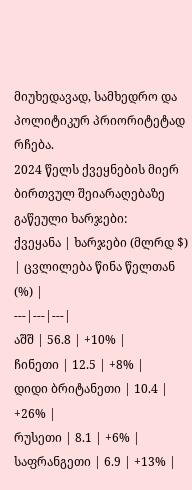მიუხედავად, სამხედრო და პოლიტიკურ პრიორიტეტად რჩება.
2024 წელს ქვეყნების მიერ ბირთვულ შეიარაღებაზე გაწეული ხარჯები:
ქვეყანა | ხარჯები (მლრდ $) | ცვლილება წინა წელთან (%) |
---|---|---|
აშშ | 56.8 | +10% |
ჩინეთი | 12.5 | +8% |
დიდი ბრიტანეთი | 10.4 | +26% |
რუსეთი | 8.1 | +6% |
საფრანგეთი | 6.9 | +13% |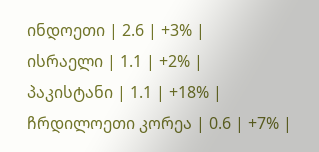ინდოეთი | 2.6 | +3% |
ისრაელი | 1.1 | +2% |
პაკისტანი | 1.1 | +18% |
ჩრდილოეთი კორეა | 0.6 | +7% |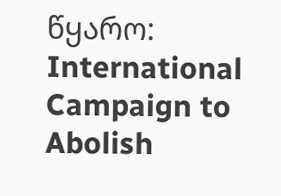წყარო: International Campaign to Abolish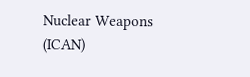Nuclear Weapons (ICAN)